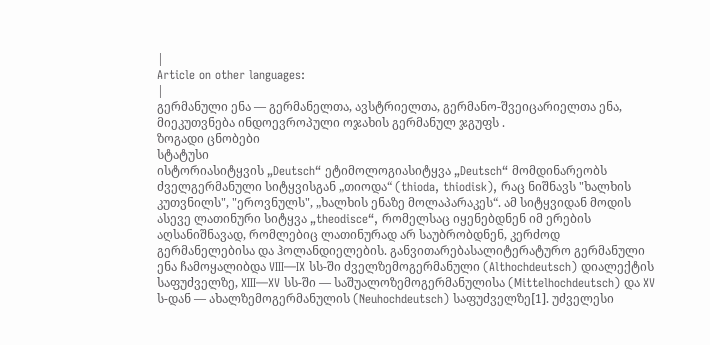|
Article on other languages:
|
გერმანული ენა — გერმანელთა, ავსტრიელთა, გერმანო-შვეიცარიელთა ენა, მიეკუთვნება ინდოევროპული ოჯახის გერმანულ ჯგუფს .
ზოგადი ცნობები
სტატუსი
ისტორიასიტყვის „Deutsch“ ეტიმოლოგიასიტყვა „Deutsch“ მომდინარეობს ძველგერმანული სიტყვისგან „თიოდა“ (thioda, thiodisk), რაც ნიშნავს "ხალხის კუთვნილს", "ეროვნულს", „ხალხის ენაზე მოლაპარაკეს“. ამ სიტყვიდან მოდის ასევე ლათინური სიტყვა „theodisce“, რომელსაც იყენებდნენ იმ ერების აღსანიშნავად, რომლებიც ლათინურად არ საუბრობდნენ, კერძოდ გერმანელებისა და ჰოლანდიელების. განვითარებასალიტერატურო გერმანული ენა ჩამოყალიბდა VIII—IX სს-ში ძველზემოგერმანული (Althochdeutsch) დიალექტის საფუძველზე, XIII—XV სს-ში — საშუალოზემოგერმანულისა (Mittelhochdeutsch) და XV ს-დან — ახალზემოგერმანულის (Neuhochdeutsch) საფუძველზე[1]. უძველესი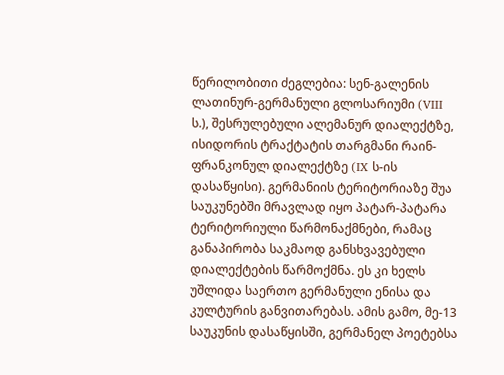წერილობითი ძეგლებია: სენ-გალენის ლათინურ-გერმანული გლოსარიუმი (VIII ს.), შესრულებული ალემანურ დიალექტზე, ისიდორის ტრაქტატის თარგმანი რაინ-ფრანკონულ დიალექტზე (IX ს-ის დასაწყისი). გერმანიის ტერიტორიაზე შუა საუკუნებში მრავლად იყო პატარ-პატარა ტერიტორიული წარმონაქმნები, რამაც განაპირობა საკმაოდ განსხვავებული დიალექტების წარმოქმნა. ეს კი ხელს უშლიდა საერთო გერმანული ენისა და კულტურის განვითარებას. ამის გამო, მე-13 საუკუნის დასაწყისში, გერმანელ პოეტებსა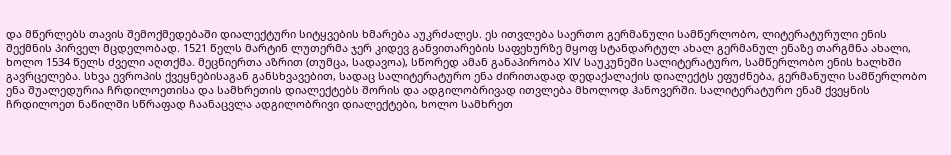და მწერლებს თავის შემოქმედებაში დიალექტური სიტყვების ხმარება აუკრძალეს. ეს ითვლება საერთო გერმანული სამწერლობო, ლიტერატურული ენის შექმნის პირველ მცდელობად. 1521 წელს მარტინ ლუთერმა ჯერ კიდევ განვითარების საფეხურზე მყოფ სტანდარტულ ახალ გერმანულ ენაზე თარგმნა ახალი, ხოლო 1534 წელს ძველი აღთქმა. მეცნიერთა აზრით (თუმცა, სადავოა), სწორედ ამან განაპირობა XIV საუკუნეში სალიტერატურო, სამწერლობო ენის ხალხში გავრცელება. სხვა ევროპის ქვეყნებისაგან განსხვავებით, სადაც სალიტერატურო ენა ძირითადად დედაქალაქის დიალექტს ეფუძნება, გერმანული სამწერლობო ენა შუალედურია ჩრდილოეთისა და სამხრეთის დიალექტებს შორის და ადგილობრივად ითვლება მხოლოდ ჰანოვერში. სალიტერატურო ენამ ქვეყნის ჩრდილოეთ ნაწილში სწრაფად ჩაანაცვლა ადგილობრივი დიალექტები, ხოლო სამხრეთ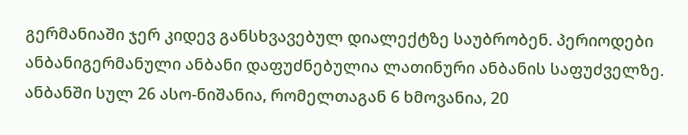გერმანიაში ჯერ კიდევ განსხვავებულ დიალექტზე საუბრობენ. პერიოდები
ანბანიგერმანული ანბანი დაფუძნებულია ლათინური ანბანის საფუძველზე. ანბანში სულ 26 ასო-ნიშანია, რომელთაგან 6 ხმოვანია, 20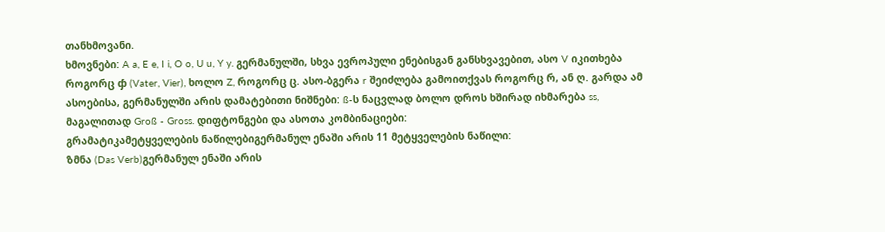თანხმოვანი.
ხმოვნები: A a, E e, I i, O o, U u, Y y. გერმანულში, სხვა ევროპული ენებისგან განსხვავებით, ასო V იკითხება როგორც ჶ (Vater, Vier), ხოლო Z, როგორც ც. ასო-ბგერა r შეიძლება გამოითქვას როგორც რ, ან ღ. გარდა ამ ასოებისა, გერმანულში არის დამატებითი ნიშნები: ß-ს ნაცვლად ბოლო დროს ხშირად იხმარება ss, მაგალითად Groß - Gross. დიფტონგები და ასოთა კომბინაციები:
გრამატიკამეტყველების ნაწილებიგერმანულ ენაში არის 11 მეტყველების ნაწილი:
ზმნა (Das Verb)გერმანულ ენაში არის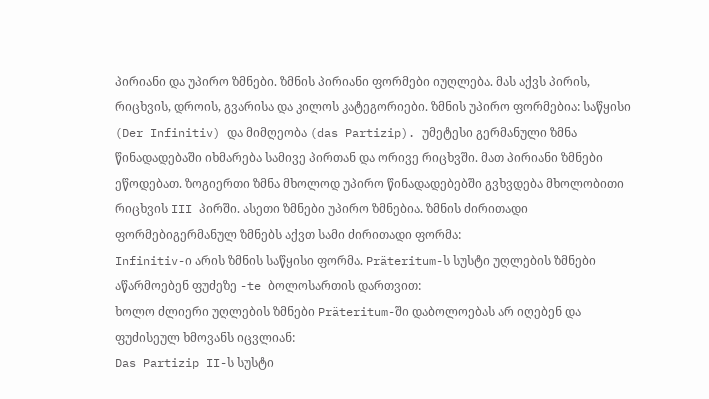პირიანი და უპირო ზმნები. ზმნის პირიანი ფორმები იუღლება. მას აქვს პირის, რიცხვის, დროის, გვარისა და კილოს კატეგორიები. ზმნის უპირო ფორმებია: საწყისი (Der Infinitiv) და მიმღეობა (das Partizip). უმეტესი გერმანული ზმნა წინადადებაში იხმარება სამივე პირთან და ორივე რიცხვში. მათ პირიანი ზმნები ეწოდებათ. ზოგიერთი ზმნა მხოლოდ უპირო წინადადებებში გვხვდება მხოლობითი რიცხვის III პირში. ასეთი ზმნები უპირო ზმნებია. ზმნის ძირითადი ფორმებიგერმანულ ზმნებს აქვთ სამი ძირითადი ფორმა:
Infinitiv-ი არის ზმნის საწყისი ფორმა. Präteritum-ს სუსტი უღლების ზმნები აწარმოებენ ფუძეზე -te ბოლოსართის დართვით:
ხოლო ძლიერი უღლების ზმნები Präteritum-ში დაბოლოებას არ იღებენ და ფუძისეულ ხმოვანს იცვლიან:
Das Partizip II-ს სუსტი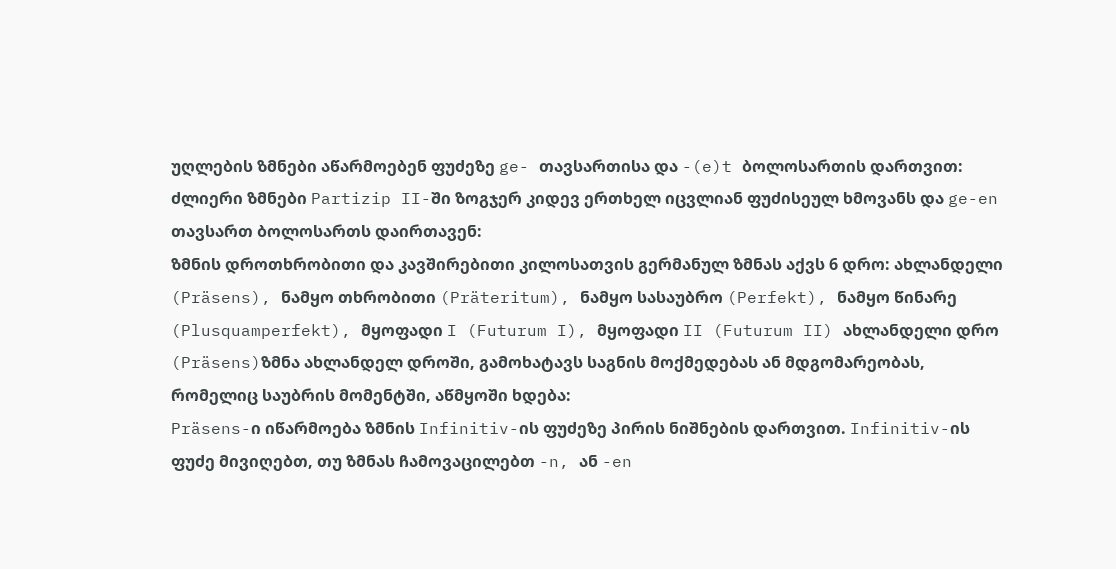უღლების ზმნები აწარმოებენ ფუძეზე ge- თავსართისა და -(e)t ბოლოსართის დართვით:
ძლიერი ზმნები Partizip II-ში ზოგჯერ კიდევ ერთხელ იცვლიან ფუძისეულ ხმოვანს და ge-en თავსართ ბოლოსართს დაირთავენ:
ზმნის დროთხრობითი და კავშირებითი კილოსათვის გერმანულ ზმნას აქვს 6 დრო: ახლანდელი (Präsens), ნამყო თხრობითი (Präteritum), ნამყო სასაუბრო (Perfekt), ნამყო წინარე (Plusquamperfekt), მყოფადი I (Futurum I), მყოფადი II (Futurum II) ახლანდელი დრო (Präsens)ზმნა ახლანდელ დროში, გამოხატავს საგნის მოქმედებას ან მდგომარეობას, რომელიც საუბრის მომენტში, აწმყოში ხდება:
Präsens-ი იწარმოება ზმნის Infinitiv-ის ფუძეზე პირის ნიშნების დართვით. Infinitiv-ის ფუძე მივიღებთ, თუ ზმნას ჩამოვაცილებთ -n, ან -en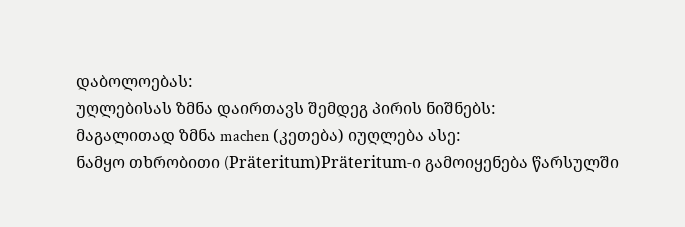დაბოლოებას:
უღლებისას ზმნა დაირთავს შემდეგ პირის ნიშნებს:
მაგალითად ზმნა machen (კეთება) იუღლება ასე:
ნამყო თხრობითი (Präteritum)Präteritum-ი გამოიყენება წარსულში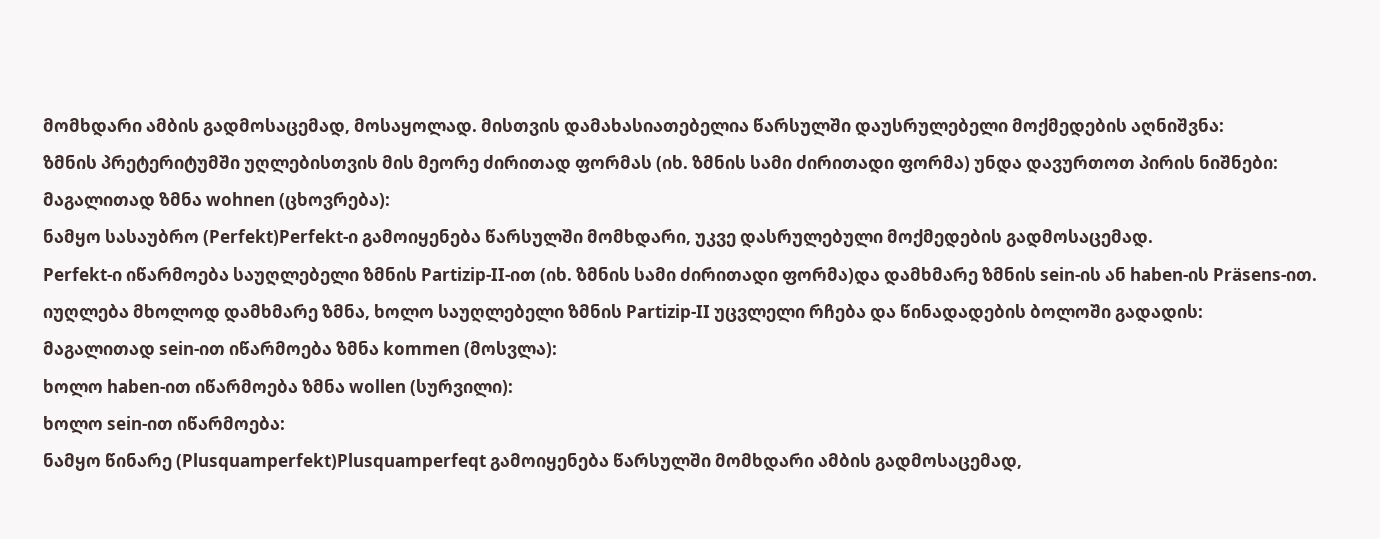მომხდარი ამბის გადმოსაცემად, მოსაყოლად. მისთვის დამახასიათებელია წარსულში დაუსრულებელი მოქმედების აღნიშვნა:
ზმნის პრეტერიტუმში უღლებისთვის მის მეორე ძირითად ფორმას (იხ. ზმნის სამი ძირითადი ფორმა) უნდა დავურთოთ პირის ნიშნები:
მაგალითად ზმნა wohnen (ცხოვრება):
ნამყო სასაუბრო (Perfekt)Perfekt-ი გამოიყენება წარსულში მომხდარი, უკვე დასრულებული მოქმედების გადმოსაცემად.
Perfekt-ი იწარმოება საუღლებელი ზმნის Partizip-II-ით (იხ. ზმნის სამი ძირითადი ფორმა)და დამხმარე ზმნის sein-ის ან haben-ის Präsens-ით. იუღლება მხოლოდ დამხმარე ზმნა, ხოლო საუღლებელი ზმნის Partizip-II უცვლელი რჩება და წინადადების ბოლოში გადადის:
მაგალითად sein-ით იწარმოება ზმნა kommen (მოსვლა):
ხოლო haben-ით იწარმოება ზმნა wollen (სურვილი):
ხოლო sein-ით იწარმოება:
ნამყო წინარე (Plusquamperfekt)Plusquamperfeqt გამოიყენება წარსულში მომხდარი ამბის გადმოსაცემად,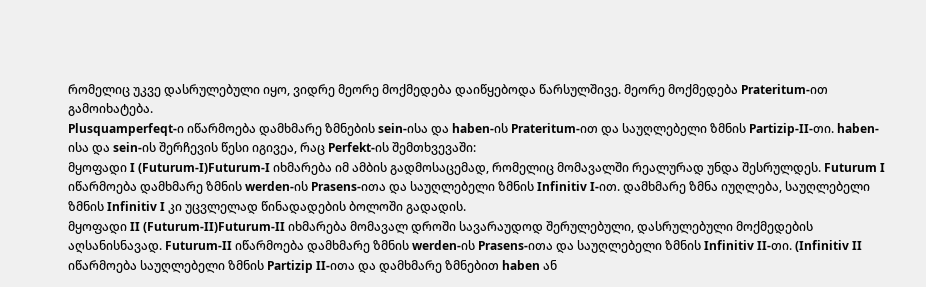რომელიც უკვე დასრულებული იყო, ვიდრე მეორე მოქმედება დაიწყებოდა წარსულშივე. მეორე მოქმედება Prateritum-ით გამოიხატება.
Plusquamperfeqt-ი იწარმოება დამხმარე ზმნების sein-ისა და haben-ის Prateritum-ით და საუღლებელი ზმნის Partizip-II-თი. haben-ისა და sein-ის შერჩევის წესი იგივეა, რაც Perfekt-ის შემთხვევაში:
მყოფადი I (Futurum-I)Futurum-I იხმარება იმ ამბის გადმოსაცემად, რომელიც მომავალში რეალურად უნდა შესრულდეს. Futurum I იწარმოება დამხმარე ზმნის werden-ის Prasens-ითა და საუღლებელი ზმნის Infinitiv I-ით. დამხმარე ზმნა იუღლება, საუღლებელი ზმნის Infinitiv I კი უცვლელად წინადადების ბოლოში გადადის.
მყოფადი II (Futurum-II)Futurum-II იხმარება მომავალ დროში სავარაუდოდ შერულებული, დასრულებული მოქმედების აღსანისნავად. Futurum-II იწარმოება დამხმარე ზმნის werden-ის Prasens-ითა და საუღლებელი ზმნის Infinitiv II-თი. (Infinitiv II იწარმოება საუღლებელი ზმნის Partizip II-ითა და დამხმარე ზმნებით haben ან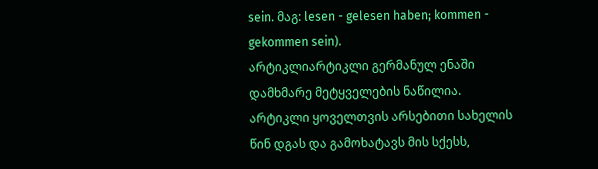sein. მაგ: lesen - gelesen haben; kommen - gekommen sein).
არტიკლიარტიკლი გერმანულ ენაში დამხმარე მეტყველების ნაწილია. არტიკლი ყოველთვის არსებითი სახელის წინ დგას და გამოხატავს მის სქესს,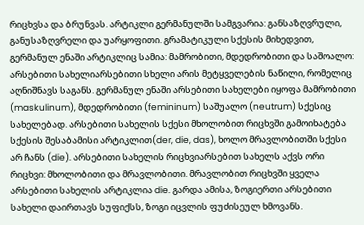რიცხვსა და ბრუნვას. არტიკლი გერმანულში სამგვარია: განსაზღვრული, განუსაზღვრელი და უარყოფითი. გრამატიკული სქესის მიხედვით, გერმანულ ენაში არტიკლიც სამია: მამრობითი, მდედრობითი და საშოალო:
არსებითი სახელიარსებითი სხელი არის მეტყველების ნაწილი, რომელიც აღნიშნავს საგანს. გერმანულ ენაში არსებითი სახელები იყოფა მამრობითი (maskulinum), მდედრობითი (femininum) საშუალო (neutrum) სქესიც სახელებად. არსებითი სახელის სქესი მხოლობით რიცხვში გამოიხატება სქესის შესაბამისი არტიკლით(der, die, das), ხოლო მრავლობითში სქესი არ ჩანს (die). არსებითი სახელის რიცხვიარსებით სახელს აქვს ორი რიცხვი: მხოლობითი და მრავლობითი. მრავლობით რიცხვში ყველა არსებითი სახელის არტიკლია die. გარდა ამისა, ზოგიერთი არსებითი სახელი დაირთავს სუფიქსს, ზოგი იცვლის ფუძისეულ ხმოვანს.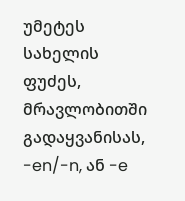უმეტეს სახელის ფუძეს, მრავლობითში გადაყვანისას, -en/-n, ან -e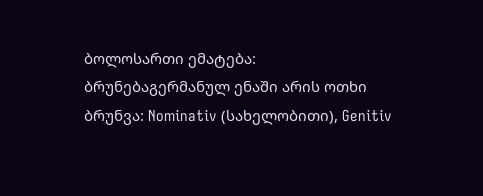ბოლოსართი ემატება:
ბრუნებაგერმანულ ენაში არის ოთხი ბრუნვა: Nominativ (სახელობითი), Genitiv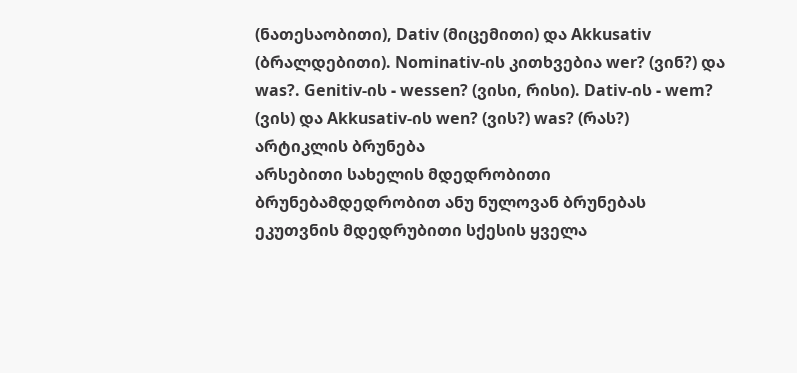(ნათესაობითი), Dativ (მიცემითი) და Akkusativ (ბრალდებითი). Nominativ-ის კითხვებია wer? (ვინ?) და was?. Genitiv-ის - wessen? (ვისი, რისი). Dativ-ის - wem? (ვის) და Akkusativ-ის wen? (ვის?) was? (რას?) არტიკლის ბრუნება
არსებითი სახელის მდედრობითი ბრუნებამდედრობით ანუ ნულოვან ბრუნებას ეკუთვნის მდედრუბითი სქესის ყველა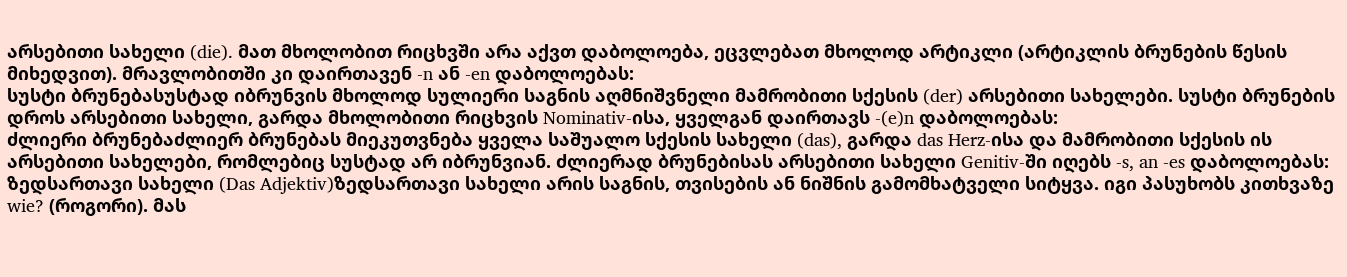არსებითი სახელი (die). მათ მხოლობით რიცხვში არა აქვთ დაბოლოება, ეცვლებათ მხოლოდ არტიკლი (არტიკლის ბრუნების წესის მიხედვით). მრავლობითში კი დაირთავენ -n ან -en დაბოლოებას:
სუსტი ბრუნებასუსტად იბრუნვის მხოლოდ სულიერი საგნის აღმნიშვნელი მამრობითი სქესის (der) არსებითი სახელები. სუსტი ბრუნების დროს არსებითი სახელი, გარდა მხოლობითი რიცხვის Nominativ-ისა, ყველგან დაირთავს -(e)n დაბოლოებას:
ძლიერი ბრუნებაძლიერ ბრუნებას მიეკუთვნება ყველა საშუალო სქესის სახელი (das), გარდა das Herz-ისა და მამრობითი სქესის ის არსებითი სახელები, რომლებიც სუსტად არ იბრუნვიან. ძლიერად ბრუნებისას არსებითი სახელი Genitiv-ში იღებს -s, an -es დაბოლოებას:
ზედსართავი სახელი (Das Adjektiv)ზედსართავი სახელი არის საგნის, თვისების ან ნიშნის გამომხატველი სიტყვა. იგი პასუხობს კითხვაზე wie? (როგორი). მას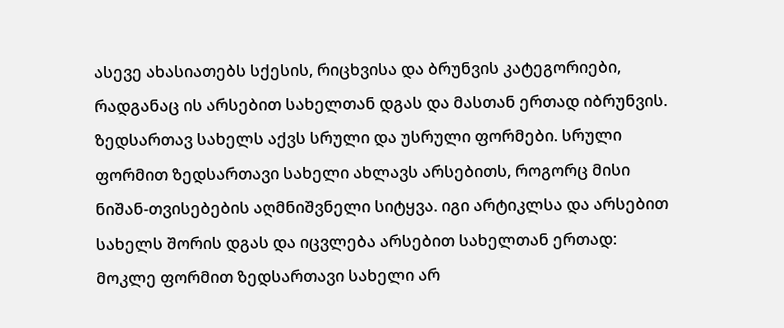ასევე ახასიათებს სქესის, რიცხვისა და ბრუნვის კატეგორიები, რადგანაც ის არსებით სახელთან დგას და მასთან ერთად იბრუნვის. ზედსართავ სახელს აქვს სრული და უსრული ფორმები. სრული ფორმით ზედსართავი სახელი ახლავს არსებითს, როგორც მისი ნიშან-თვისებების აღმნიშვნელი სიტყვა. იგი არტიკლსა და არსებით სახელს შორის დგას და იცვლება არსებით სახელთან ერთად:
მოკლე ფორმით ზედსართავი სახელი არ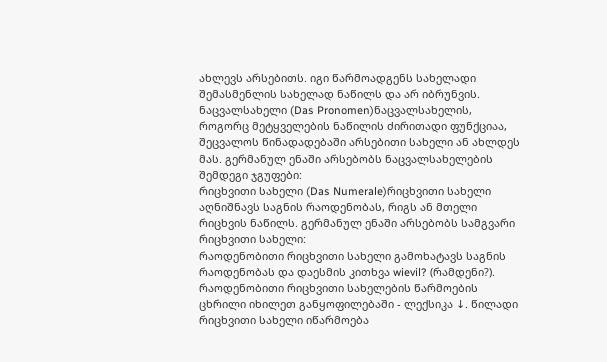ახლევს არსებითს. იგი წარმოადგენს სახელადი შემასმენლის სახელად ნაწილს და არ იბრუნვის.
ნაცვალსახელი (Das Pronomen)ნაცვალსახელის, როგორც მეტყველების ნაწილის ძირითადი ფუნქციაა, შეცვალოს წინადადებაში არსებითი სახელი ან ახლდეს მას. გერმანულ ენაში არსებობს ნაცვალსახელების შემდეგი ჯგუფები:
რიცხვითი სახელი (Das Numerale)რიცხვითი სახელი აღნიშნავს საგნის რაოდენობას, რიგს ან მთელი რიცხვის ნაწილს. გერმანულ ენაში არსებობს სამგვარი რიცხვითი სახელი:
რაოდენობითი რიცხვითი სახელი გამოხატავს საგნის რაოდენობას და დაესმის კითხვა wievil? (რამდენი?). რაოდენობითი რიცხვითი სახელების წარმოების ცხრილი იხილეთ განყოფილებაში - ლექსიკა ↓. წილადი რიცხვითი სახელი იწარმოება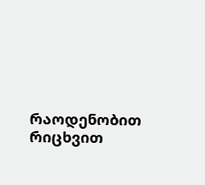რაოდენობით რიცხვით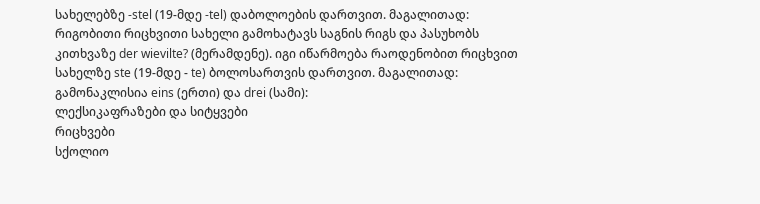სახელებზე -stel (19-მდე -tel) დაბოლოების დართვით. მაგალითად:
რიგობითი რიცხვითი სახელი გამოხატავს საგნის რიგს და პასუხობს კითხვაზე der wievilte? (მერამდენე). იგი იწარმოება რაოდენობით რიცხვით სახელზე ste (19-მდე - te) ბოლოსართვის დართვით. მაგალითად:
გამონაკლისია eins (ერთი) და drei (სამი):
ლექსიკაფრაზები და სიტყვები
რიცხვები
სქოლიო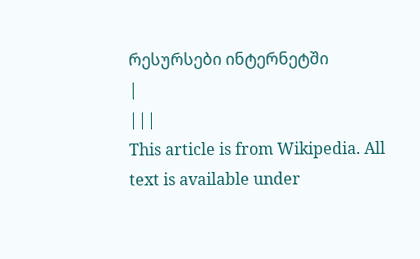რესურსები ინტერნეტში
|
|||
This article is from Wikipedia. All text is available under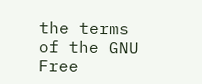the terms of the GNU Free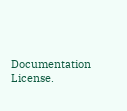Documentation License.